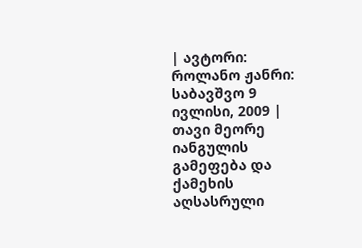| ავტორი: როლანო ჟანრი: საბავშვო 9 ივლისი, 2009 |
თავი მეორე
იანგულის გამეფება და ქამეხის აღსასრული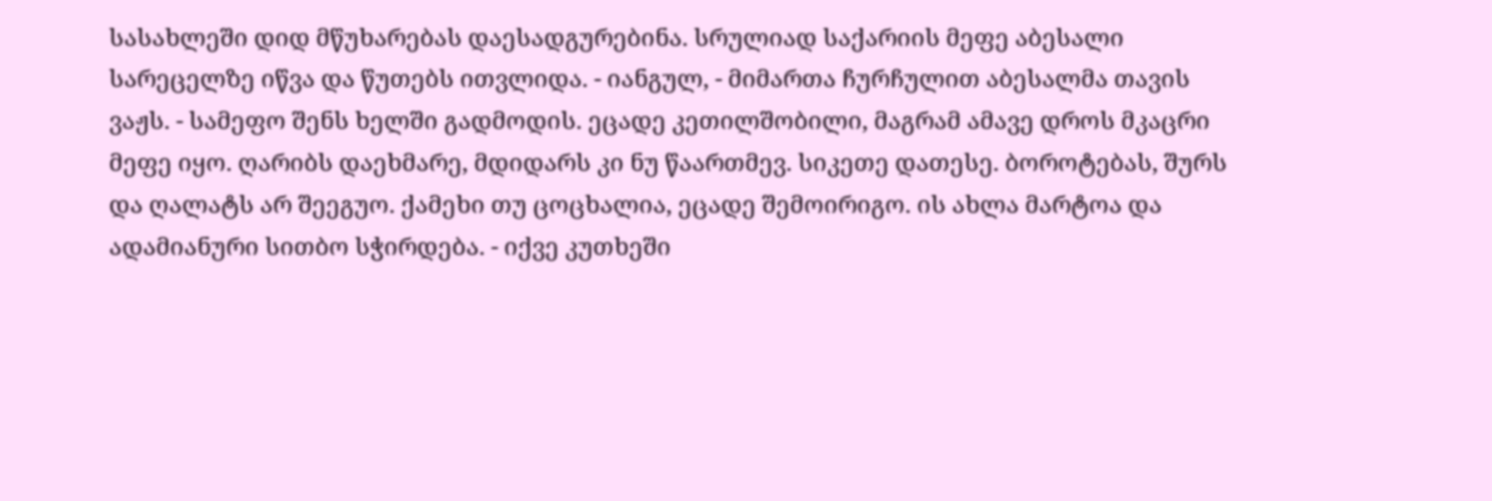სასახლეში დიდ მწუხარებას დაესადგურებინა. სრულიად საქარიის მეფე აბესალი სარეცელზე იწვა და წუთებს ითვლიდა. - იანგულ, - მიმართა ჩურჩულით აბესალმა თავის ვაჟს. - სამეფო შენს ხელში გადმოდის. ეცადე კეთილშობილი, მაგრამ ამავე დროს მკაცრი მეფე იყო. ღარიბს დაეხმარე, მდიდარს კი ნუ წაართმევ. სიკეთე დათესე. ბოროტებას, შურს და ღალატს არ შეეგუო. ქამეხი თუ ცოცხალია, ეცადე შემოირიგო. ის ახლა მარტოა და ადამიანური სითბო სჭირდება. - იქვე კუთხეში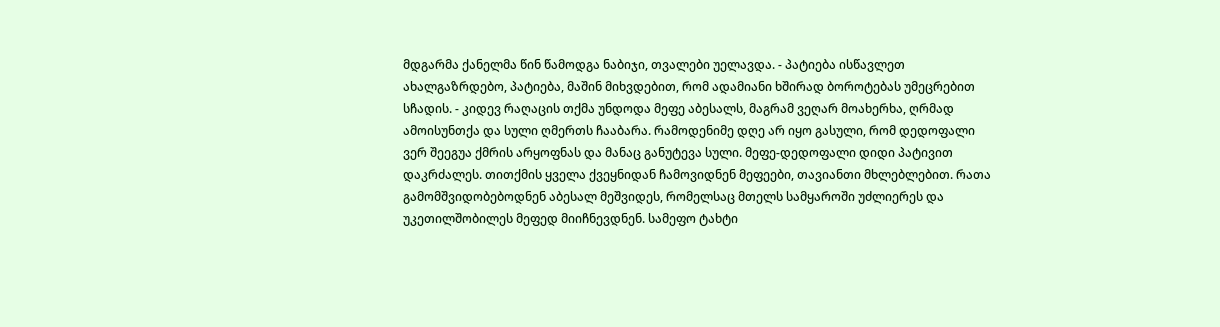მდგარმა ქანელმა წინ წამოდგა ნაბიჯი, თვალები უელავდა. - პატიება ისწავლეთ ახალგაზრდებო, პატიება, მაშინ მიხვდებით, რომ ადამიანი ხშირად ბოროტებას უმეცრებით სჩადის. - კიდევ რაღაცის თქმა უნდოდა მეფე აბესალს, მაგრამ ვეღარ მოახერხა, ღრმად ამოისუნთქა და სული ღმერთს ჩააბარა. რამოდენიმე დღე არ იყო გასული, რომ დედოფალი ვერ შეეგუა ქმრის არყოფნას და მანაც განუტევა სული. მეფე-დედოფალი დიდი პატივით დაკრძალეს. თითქმის ყველა ქვეყნიდან ჩამოვიდნენ მეფეები, თავიანთი მხლებლებით. რათა გამომშვიდობებოდნენ აბესალ მეშვიდეს, რომელსაც მთელს სამყაროში უძლიერეს და უკეთილშობილეს მეფედ მიიჩნევდნენ. სამეფო ტახტი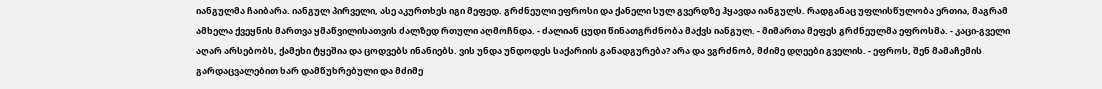იანგულმა ჩაიბარა. იანგულ პირველი, ასე აკურთხეს იგი მეფედ. გრძნეული ეფროსი და ქანელი სულ გვერდზე ჰყავდა იანგულს. რადგანაც უფლისწულობა ერთია, მაგრამ ამხელა ქვეყნის მართვა ყმაწვილისათვის ძალზედ რთული აღმოჩნდა. - ძალიან ცუდი წინათგრძნობა მაქვს იანგულ. - მიმართა მეფეს გრძნეულმა ეფროსმა. - კაცი-გველი აღარ არსებობს, ქამეხი ტყეშია და ცოდვებს ინანიებს. ვის უნდა უნდოდეს საქარიის განადგურება? არა და ვგრძნობ, მძიმე დღეები გველის. - ეფროს, შენ მამაჩემის გარდაცვალებით ხარ დამწუხრებული და მძიმე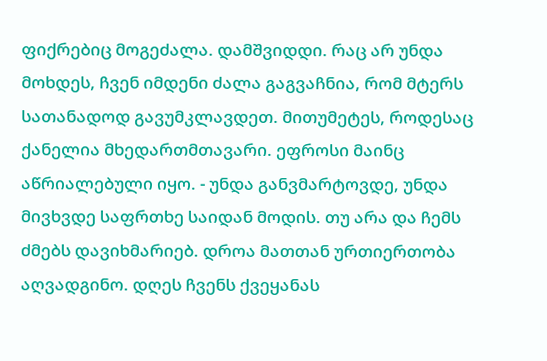ფიქრებიც მოგეძალა. დამშვიდდი. რაც არ უნდა მოხდეს, ჩვენ იმდენი ძალა გაგვაჩნია, რომ მტერს სათანადოდ გავუმკლავდეთ. მითუმეტეს, როდესაც ქანელია მხედართმთავარი. ეფროსი მაინც აწრიალებული იყო. - უნდა განვმარტოვდე, უნდა მივხვდე საფრთხე საიდან მოდის. თუ არა და ჩემს ძმებს დავიხმარიებ. დროა მათთან ურთიერთობა აღვადგინო. დღეს ჩვენს ქვეყანას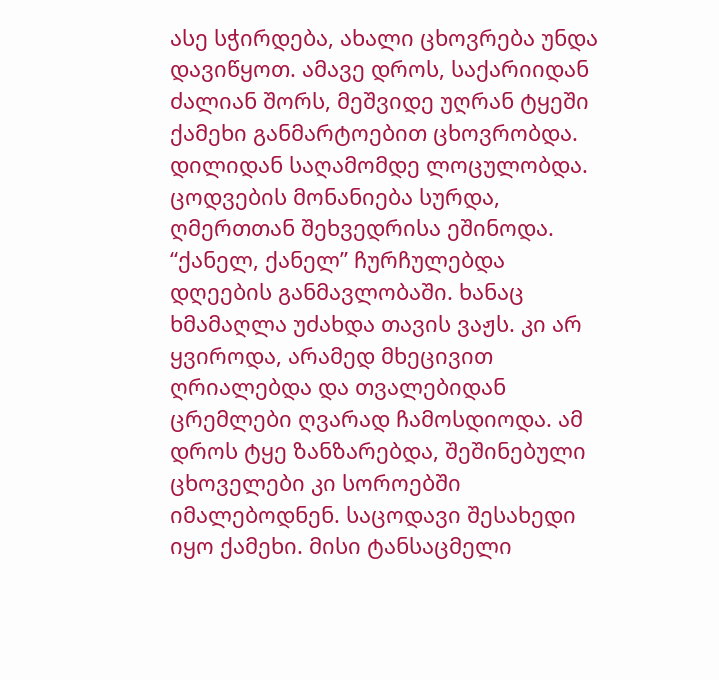ასე სჭირდება, ახალი ცხოვრება უნდა დავიწყოთ. ამავე დროს, საქარიიდან ძალიან შორს, მეშვიდე უღრან ტყეში ქამეხი განმარტოებით ცხოვრობდა. დილიდან საღამომდე ლოცულობდა. ცოდვების მონანიება სურდა, ღმერთთან შეხვედრისა ეშინოდა. “ქანელ, ქანელ” ჩურჩულებდა დღეების განმავლობაში. ხანაც ხმამაღლა უძახდა თავის ვაჟს. კი არ ყვიროდა, არამედ მხეცივით ღრიალებდა და თვალებიდან ცრემლები ღვარად ჩამოსდიოდა. ამ დროს ტყე ზანზარებდა, შეშინებული ცხოველები კი სოროებში იმალებოდნენ. საცოდავი შესახედი იყო ქამეხი. მისი ტანსაცმელი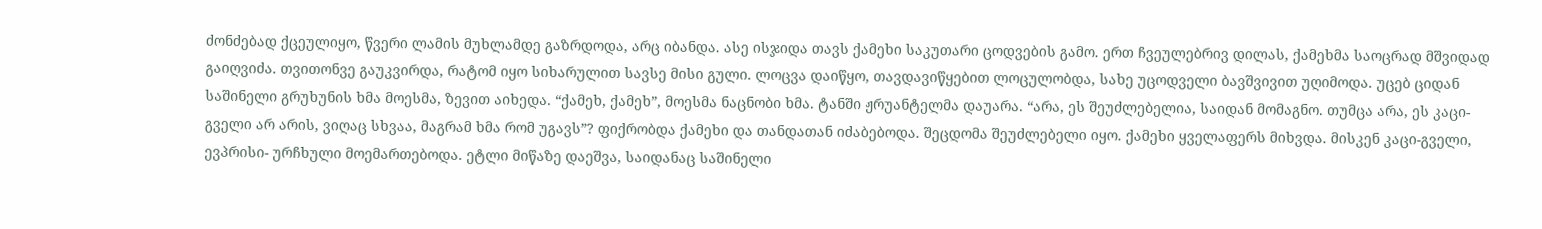ძონძებად ქცეულიყო, წვერი ლამის მუხლამდე გაზრდოდა, არც იბანდა. ასე ისჯიდა თავს ქამეხი საკუთარი ცოდვების გამო. ერთ ჩვეულებრივ დილას, ქამეხმა საოცრად მშვიდად გაიღვიძა. თვითონვე გაუკვირდა, რატომ იყო სიხარულით სავსე მისი გული. ლოცვა დაიწყო, თავდავიწყებით ლოცულობდა, სახე უცოდველი ბავშვივით უღიმოდა. უცებ ციდან საშინელი გრუხუნის ხმა მოესმა, ზევით აიხედა. “ქამეხ, ქამეხ”, მოესმა ნაცნობი ხმა. ტანში ჟრუანტელმა დაუარა. “არა, ეს შეუძლებელია, საიდან მომაგნო. თუმცა არა, ეს კაცი-გველი არ არის, ვიღაც სხვაა, მაგრამ ხმა რომ უგავს”? ფიქრობდა ქამეხი და თანდათან იძაბებოდა. შეცდომა შეუძლებელი იყო. ქამეხი ყველაფერს მიხვდა. მისკენ კაცი-გველი, ევპრისი- ურჩხული მოემართებოდა. ეტლი მიწაზე დაეშვა, საიდანაც საშინელი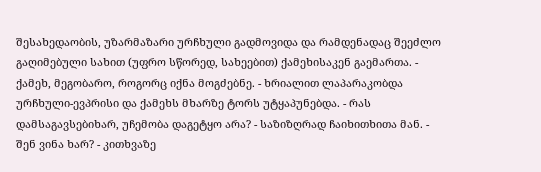შესახედაობის, უზარმაზარი ურჩხული გადმოვიდა და რამდენადაც შეეძლო გაღიმებული სახით (უფრო სწორედ, სახეებით) ქამეხისაკენ გაემართა. - ქამეხ, მეგობარო, როგორც იქნა მოგძებნე. - ხრიალით ლაპარაკობდა ურჩხული-ევპრისი და ქამეხს მხარზე ტორს უტყაპუნებდა. - რას დამსაგავსებიხარ, უჩემობა დაგეტყო არა? - საზიზღრად ჩაიხითხითა მან. - შენ ვინა ხარ? - კითხვაზე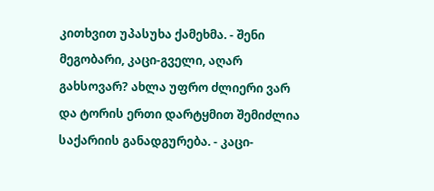კითხვით უპასუხა ქამეხმა. - შენი მეგობარი, კაცი-გველი, აღარ გახსოვარ? ახლა უფრო ძლიერი ვარ და ტორის ერთი დარტყმით შემიძლია საქარიის განადგურება. - კაცი-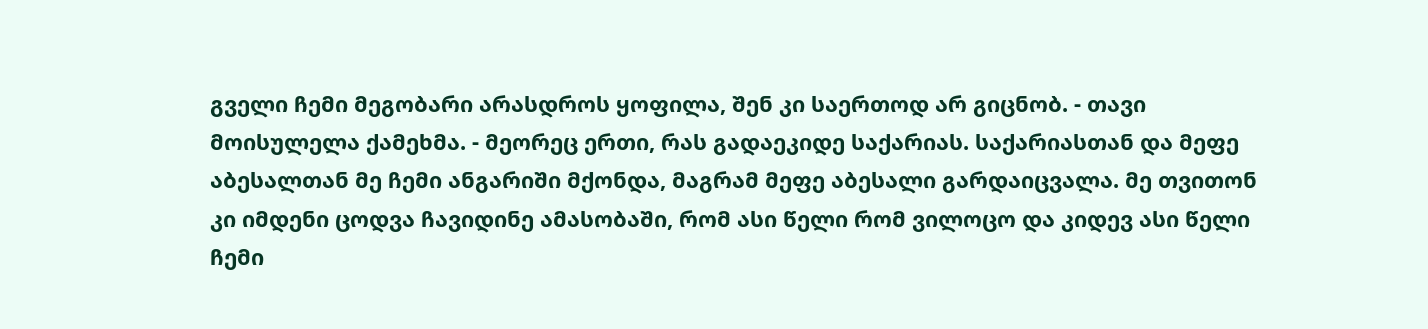გველი ჩემი მეგობარი არასდროს ყოფილა, შენ კი საერთოდ არ გიცნობ. - თავი მოისულელა ქამეხმა. - მეორეც ერთი, რას გადაეკიდე საქარიას. საქარიასთან და მეფე აბესალთან მე ჩემი ანგარიში მქონდა, მაგრამ მეფე აბესალი გარდაიცვალა. მე თვითონ კი იმდენი ცოდვა ჩავიდინე ამასობაში, რომ ასი წელი რომ ვილოცო და კიდევ ასი წელი ჩემი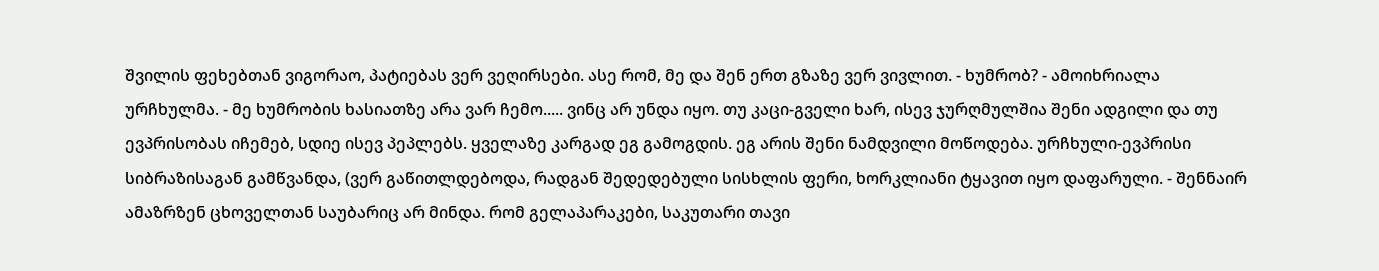შვილის ფეხებთან ვიგორაო, პატიებას ვერ ვეღირსები. ასე რომ, მე და შენ ერთ გზაზე ვერ ვივლით. - ხუმრობ? - ამოიხრიალა ურჩხულმა. - მე ხუმრობის ხასიათზე არა ვარ ჩემო..... ვინც არ უნდა იყო. თუ კაცი-გველი ხარ, ისევ ჯურღმულშია შენი ადგილი და თუ ევპრისობას იჩემებ, სდიე ისევ პეპლებს. ყველაზე კარგად ეგ გამოგდის. ეგ არის შენი ნამდვილი მოწოდება. ურჩხული-ევპრისი სიბრაზისაგან გამწვანდა, (ვერ გაწითლდებოდა, რადგან შედედებული სისხლის ფერი, ხორკლიანი ტყავით იყო დაფარული. - შენნაირ ამაზრზენ ცხოველთან საუბარიც არ მინდა. რომ გელაპარაკები, საკუთარი თავი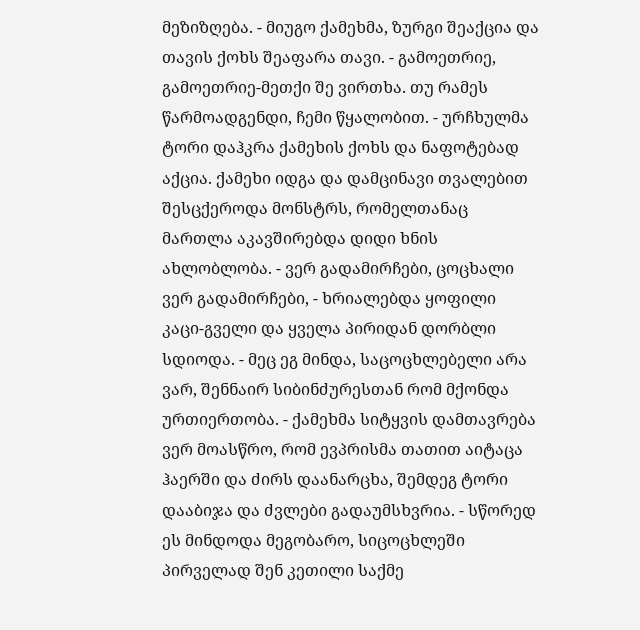მეზიზღება. - მიუგო ქამეხმა, ზურგი შეაქცია და თავის ქოხს შეაფარა თავი. - გამოეთრიე, გამოეთრიე-მეთქი შე ვირთხა. თუ რამეს წარმოადგენდი, ჩემი წყალობით. - ურჩხულმა ტორი დაჰკრა ქამეხის ქოხს და ნაფოტებად აქცია. ქამეხი იდგა და დამცინავი თვალებით შესცქეროდა მონსტრს, რომელთანაც მართლა აკავშირებდა დიდი ხნის ახლობლობა. - ვერ გადამირჩები, ცოცხალი ვერ გადამირჩები, - ხრიალებდა ყოფილი კაცი-გველი და ყველა პირიდან დორბლი სდიოდა. - მეც ეგ მინდა, საცოცხლებელი არა ვარ, შენნაირ სიბინძურესთან რომ მქონდა ურთიერთობა. - ქამეხმა სიტყვის დამთავრება ვერ მოასწრო, რომ ევპრისმა თათით აიტაცა ჰაერში და ძირს დაანარცხა, შემდეგ ტორი დააბიჯა და ძვლები გადაუმსხვრია. - სწორედ ეს მინდოდა მეგობარო, სიცოცხლეში პირველად შენ კეთილი საქმე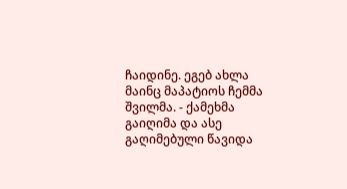ჩაიდინე. ეგებ ახლა მაინც მაპატიოს ჩემმა შვილმა. - ქამეხმა გაიღიმა და ასე გაღიმებული წავიდა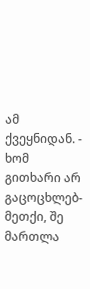ამ ქვეყნიდან. - ხომ გითხარი არ გაცოცხლებ- მეთქი, შე მართლა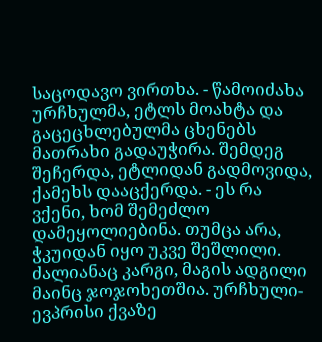საცოდავო ვირთხა. - წამოიძახა ურჩხულმა, ეტლს მოახტა და გაცეცხლებულმა ცხენებს მათრახი გადაუჭირა. შემდეგ შეჩერდა, ეტლიდან გადმოვიდა, ქამეხს დააცქერდა. - ეს რა ვქენი, ხომ შემეძლო დამეყოლიებინა. თუმცა არა, ჭკუიდან იყო უკვე შეშლილი. ძალიანაც კარგი, მაგის ადგილი მაინც ჯოჯოხეთშია. ურჩხული-ევპრისი ქვაზე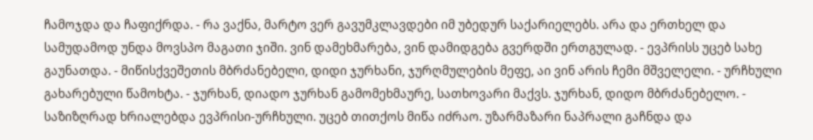ჩამოჯდა და ჩაფიქრდა. - რა ვაქნა, მარტო ვერ გავუმკლავდები იმ უბედურ საქარიელებს. არა და ერთხელ და სამუდამოდ უნდა მოვსპო მაგათი ჯიში. ვინ დამეხმარება, ვინ დამიდგება გვერდში ერთგულად. - ევპრისს უცებ სახე გაუნათდა. - მიწისქვეშეთის მბრძანებელი, დიდი ჯურხანი, ჯურღმულების მეფე, აი ვინ არის ჩემი მშველელი. - ურჩხული გახარებული წამოხტა. - ჯურხან, დიადო ჯურხან გამომეხმაურე, სათხოვარი მაქვს. ჯურხან, დიდო მბრძანებელო. - საზიზღრად ხრიალებდა ევპრისი-ურჩხული. უცებ თითქოს მიწა იძრაო. უზარმაზარი ნაპრალი გაჩნდა და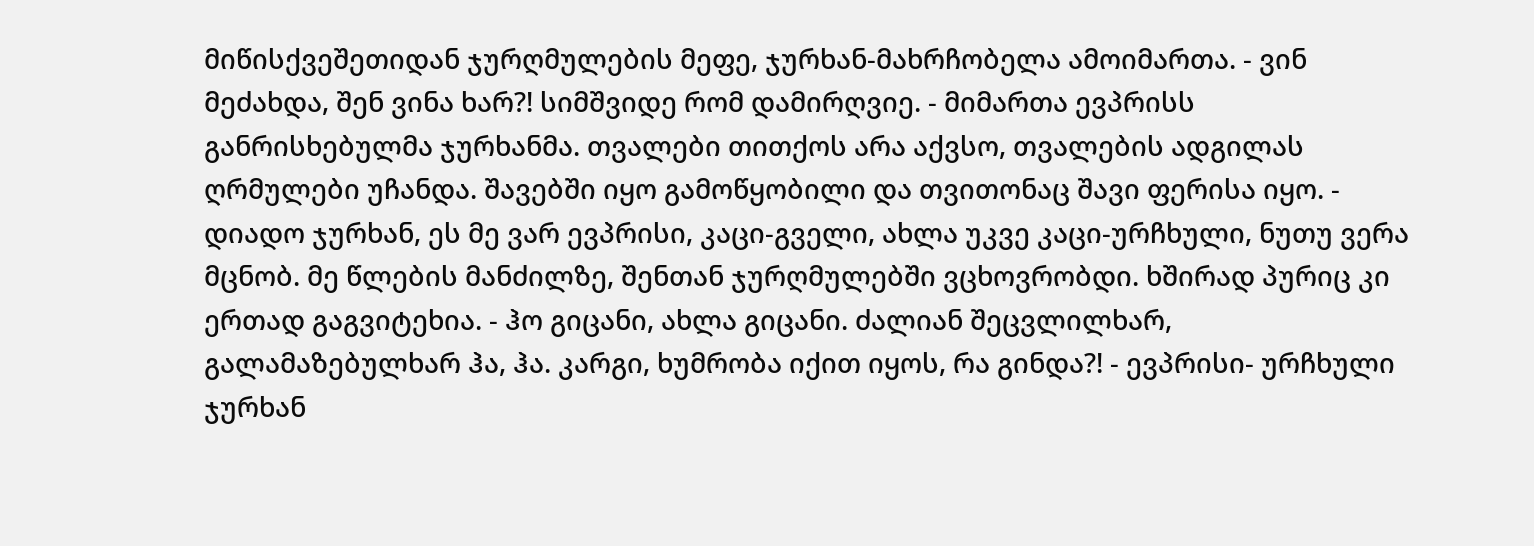მიწისქვეშეთიდან ჯურღმულების მეფე, ჯურხან-მახრჩობელა ამოიმართა. - ვინ მეძახდა, შენ ვინა ხარ?! სიმშვიდე რომ დამირღვიე. - მიმართა ევპრისს განრისხებულმა ჯურხანმა. თვალები თითქოს არა აქვსო, თვალების ადგილას ღრმულები უჩანდა. შავებში იყო გამოწყობილი და თვითონაც შავი ფერისა იყო. - დიადო ჯურხან, ეს მე ვარ ევპრისი, კაცი-გველი, ახლა უკვე კაცი-ურჩხული, ნუთუ ვერა მცნობ. მე წლების მანძილზე, შენთან ჯურღმულებში ვცხოვრობდი. ხშირად პურიც კი ერთად გაგვიტეხია. - ჰო გიცანი, ახლა გიცანი. ძალიან შეცვლილხარ, გალამაზებულხარ ჰა, ჰა. კარგი, ხუმრობა იქით იყოს, რა გინდა?! - ევპრისი- ურჩხული ჯურხან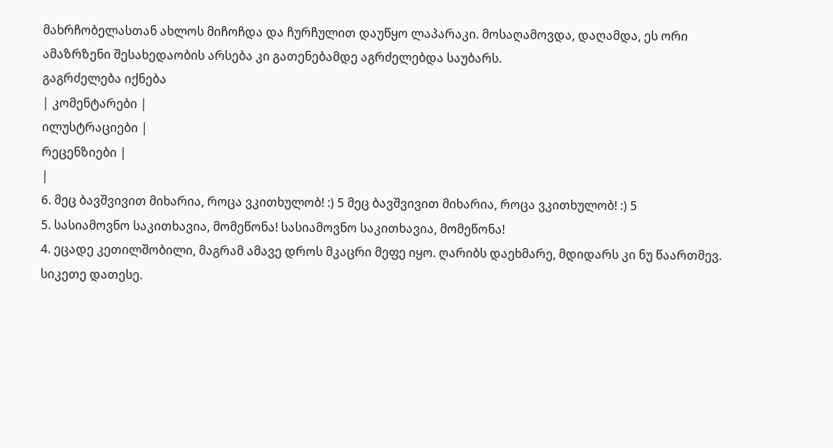მახრჩობელასთან ახლოს მიჩოჩდა და ჩურჩულით დაუწყო ლაპარაკი. მოსაღამოვდა, დაღამდა, ეს ორი ამაზრზენი შესახედაობის არსება კი გათენებამდე აგრძელებდა საუბარს.
გაგრძელება იქნება
| კომენტარები |
ილუსტრაციები |
რეცენზიები |
|
6. მეც ბავშვივით მიხარია, როცა ვკითხულობ! :) 5 მეც ბავშვივით მიხარია, როცა ვკითხულობ! :) 5
5. სასიამოვნო საკითხავია, მომეწონა! სასიამოვნო საკითხავია, მომეწონა!
4. ეცადე კეთილშობილი, მაგრამ ამავე დროს მკაცრი მეფე იყო. ღარიბს დაეხმარე, მდიდარს კი ნუ წაართმევ. სიკეთე დათესე.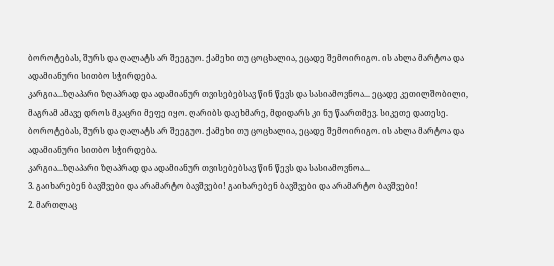ბოროტებას, შურს და ღალატს არ შეეგუო. ქამეხი თუ ცოცხალია, ეცადე შემოირიგო. ის ახლა მარტოა და ადამიანური სითბო სჭირდება.
კარგია...ზღაპარი ზღაპრად და ადამიანურ თვისებებსავ წინ წევს და სასიამოვნოა... ეცადე კეთილშობილი, მაგრამ ამავე დროს მკაცრი მეფე იყო. ღარიბს დაეხმარე, მდიდარს კი ნუ წაართმევ. სიკეთე დათესე. ბოროტებას, შურს და ღალატს არ შეეგუო. ქამეხი თუ ცოცხალია, ეცადე შემოირიგო. ის ახლა მარტოა და ადამიანური სითბო სჭირდება.
კარგია...ზღაპარი ზღაპრად და ადამიანურ თვისებებსავ წინ წევს და სასიამოვნოა...
3. გაიხარებენ ბავშვები და არამარტო ბავშვები! გაიხარებენ ბავშვები და არამარტო ბავშვები!
2. მართლაც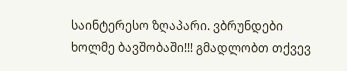საინტერესო ზღაპარი. ვბრუნდები ხოლმე ბავშობაში!!! გმადლობთ თქვევ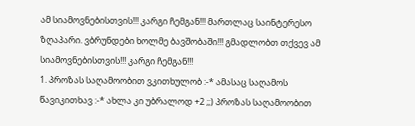ამ სიამოვნებისთვის!!! კარგი ჩემგან!!! მართლაც საინტერესო ზღაპარი. ვბრუნდები ხოლმე ბავშობაში!!! გმადლობთ თქვევ ამ სიამოვნებისთვის!!! კარგი ჩემგან!!!
1. პროზას საღამოობით ვკითხულობ :-* ამასაც საღამოს წავიკითხავ :-* ახლა კი უბრალოდ +2 ;;) პროზას საღამოობით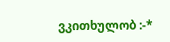ვკითხულობ :-*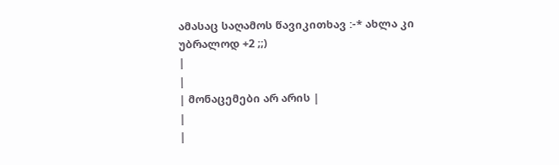ამასაც საღამოს წავიკითხავ :-* ახლა კი უბრალოდ +2 ;;)
|
|
| მონაცემები არ არის |
|
|